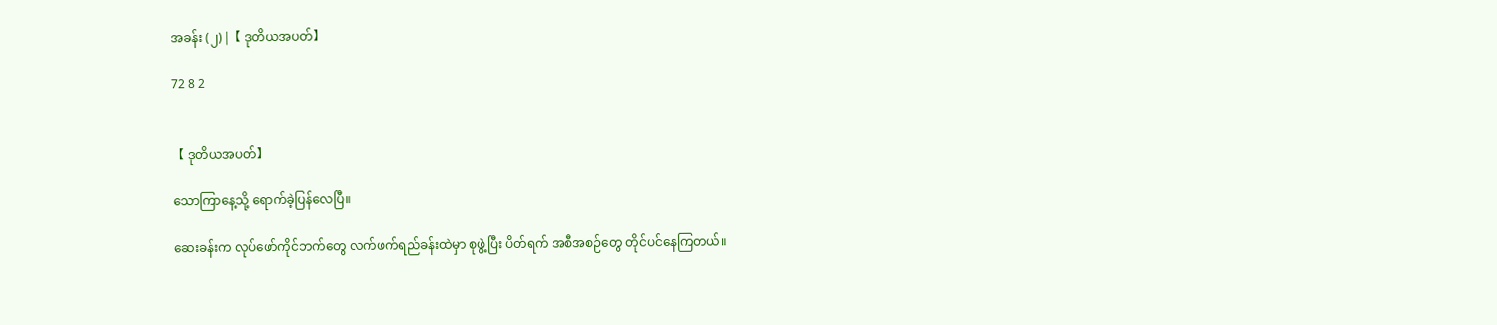အခန်း (၂) |【 ဒုတိယအပတ်】

72 8 2


【 ဒုတိယအပတ်】

သောကြာနေ့သို့ ရောက်ခဲ့ပြန်လေပြီ။

ဆေးခန်းက လုပ်ဖော်ကိုင်ဘက်တွေ လက်ဖက်ရည်ခန်းထဲမှာ စုဖွဲ့ပြီး ပိတ်ရက် အစီအစဉ်တွေ တိုင်ပင်နေကြတယ်။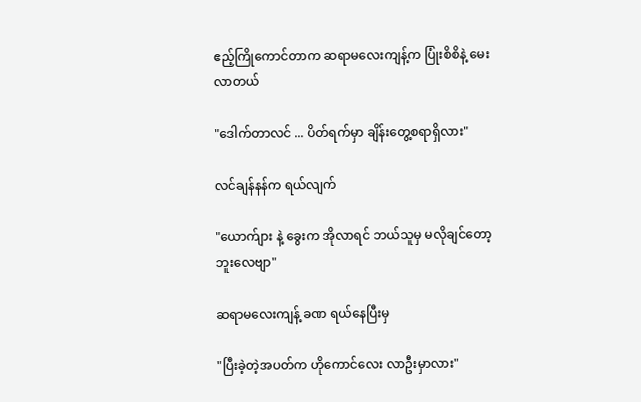ဧည့်ကြိုကောင်တာက ဆရာမလေးကျန့်က ပြုံးစိစိနဲ့ မေးလာတယ်

"ဒေါက်တာလင် ... ပိတ်ရက်မှာ ချိန်းတွေ့စရာရှိလား"

လင်ချန်နန်က ရယ်လျက်

"ယောက်ျား နဲ့ ခွေးက အိုလာရင် ဘယ်သူမှ မလိုချင်တော့ဘူးလေဗျာ"

ဆရာမလေးကျန့် ခဏ ရယ်နေပြီးမှ

"ပြီးခဲ့တဲ့အပတ်က ဟိုကောင်လေး လာဦးမှာလား"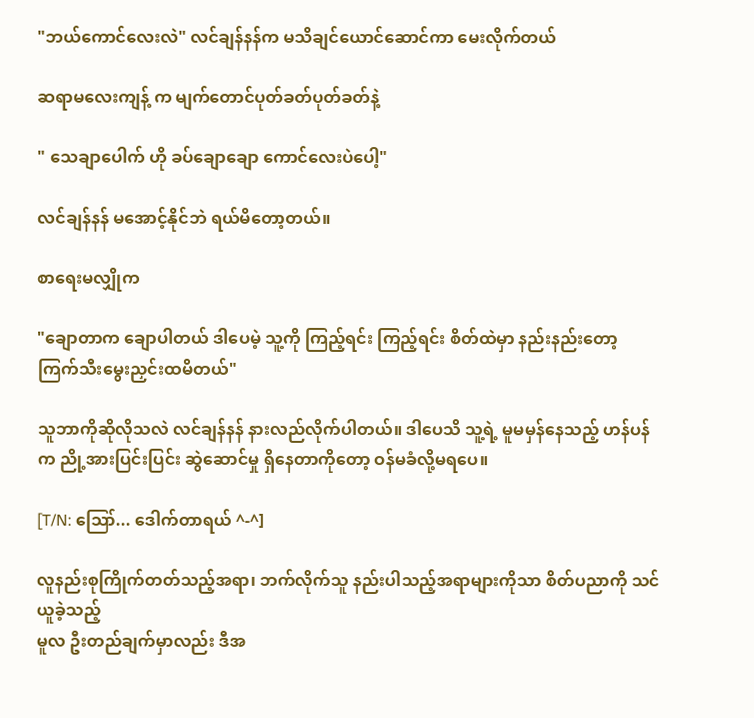"ဘယ်ကောင်လေးလဲ" လင်ချန်နန်က မသိချင်ယောင်ဆောင်ကာ မေးလိုက်တယ်

ဆရာမလေးကျန့် က မျက်တောင်ပုတ်ခတ်ပုတ်ခတ်နဲ့

" သေချာပေါက် ဟို ခပ်ချောချော ကောင်လေးပဲပေါ့"

လင်ချန်နန် မအောင့်နိုင်ဘဲ ရယ်မိတော့တယ်။

စာရေးမလျှိုက

"ချောတာက ချောပါတယ် ဒါပေမဲ့ သူ့ကို ကြည့်ရင်း ကြည့်ရင်း စိတ်ထဲမှာ နည်းနည်းတော့ ကြက်သီးမွေးညှင်းထမိတယ်"

သူဘာကိုဆိုလိုသလဲ လင်ချန်နန် နားလည်လိုက်ပါတယ်။ ဒါပေသိ သူ့ရဲ့ မူမမှန်နေသည့် ဟန်ပန်က ညို့အားပြင်းပြင်း ဆွဲဆောင်မှု ရှိနေတာကိုတော့ ဝန်မခံလို့မရပေ။

[T/N: ဪ... ဒေါက်တာရယ် ^-^]

လူနည်းစုကြိုက်တတ်သည့်အရာ၊ ဘက်လိုက်သူ နည်းပါသည့်အရာများကိုသာ စိတ်ပညာကို သင်ယူခဲ့သည့်
မူလ ဦးတည်ချက်မှာလည်း ဒီအ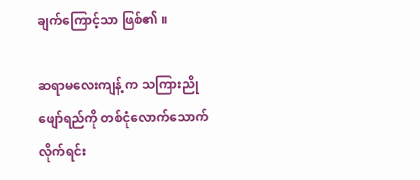ချက်ကြောင့်သာ ဖြစ်၏ ။

ဆရာမလေးကျန့် က သကြားညိုဖျော်ရည်ကို တစ်ငုံလောက်သောက်လိုက်ရင်း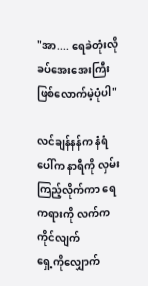"အာ.... ရေခဲတုံးလို ခပ်အေးအေးကြီး
ဖြစ်လောက်မဲ့ပုံပါ"

လင်ချန်နန်က နံရံပေါ်က နာရီကို လှမ်းကြည့်လိုက်ကာ ရေကရားကို လက်ကကိုင်လျက်
ရှေ့ကိုလျှောက်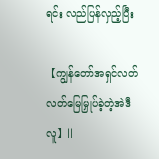ရင်း လည်ပြန်လှည့်ပြီး

【ကျွန်တော်အရှင်လတ်လတ်မြေမြှုပ်ခဲ့တဲ့အဲဒီလူ】||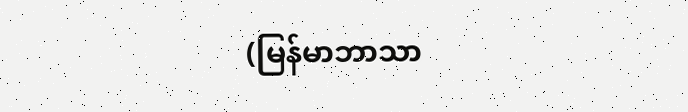(မြန်မာဘာသာ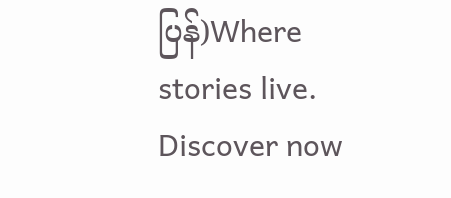ပြန်)Where stories live. Discover now